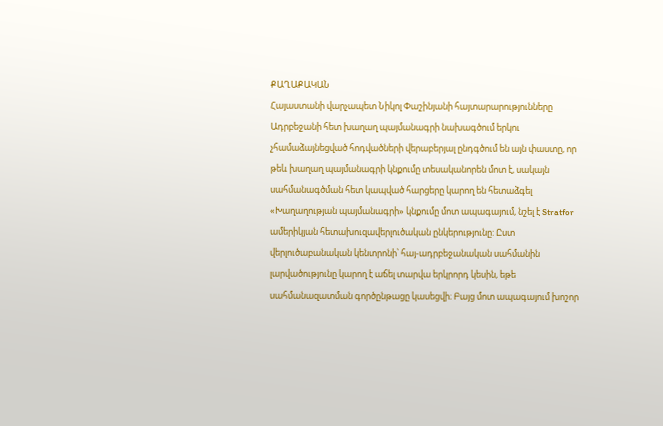ՔԱՂԱՔԱԿԱՆ
Հայաստանի վարչապետ Նիկոլ Փաշինյանի հայտարարությունները Ադրբեջանի հետ խաղաղ պայմանագրի նախագծում երկու չհամաձայնեցված հոդվածների վերաբերյալ ընդգծում են այն փաստը, որ թեև խաղաղ պայմանագրի կնքումը տեսականորեն մոտ է, սակայն սահմանագծման հետ կապված հարցերը կարող են հետաձգել «Խաղաղության պայմանագրի» կնքումը մոտ ապագայում, նշել է Stratfor ամերիկյան հետախուզավերլուծական ընկերությունը: Ըստ վերլուծաբանական կենտրոնի՝ հայ-ադրբեջանական սահմանին լարվածությունը կարող է աճել տարվա երկրորդ կեսին, եթե սահմանազատման գործընթացը կասեցվի։ Բայց մոտ ապագայում խոշոր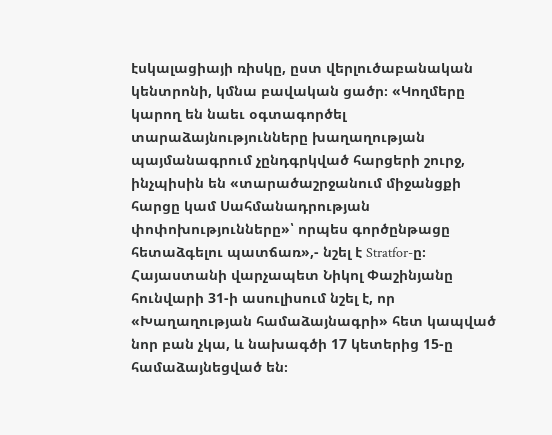էսկալացիայի ռիսկը, ըստ վերլուծաբանական կենտրոնի, կմնա բավական ցածր։ «Կողմերը կարող են նաեւ օգտագործել տարաձայնությունները խաղաղության պայմանագրում չընդգրկված հարցերի շուրջ, ինչպիսին են «տարածաշրջանում միջանցքի հարցը կամ Սահմանադրության փոփոխությունները»՝ որպես գործընթացը հետաձգելու պատճառ»,- նշել է Stratfor-ը։ Հայաստանի վարչապետ Նիկոլ Փաշինյանը հունվարի 31-ի ասուլիսում նշել է, որ «Խաղաղության համաձայնագրի» հետ կապված նոր բան չկա, և նախագծի 17 կետերից 15-ը համաձայնեցված են։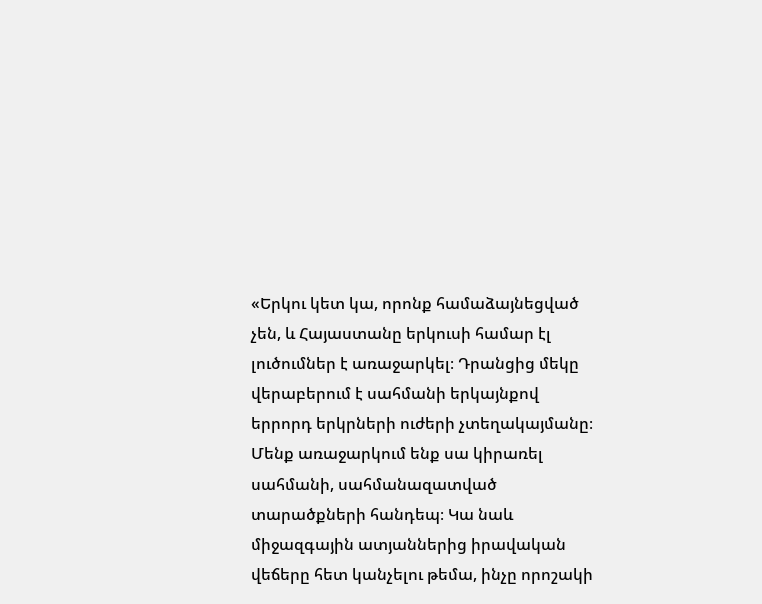«Երկու կետ կա, որոնք համաձայնեցված չեն, և Հայաստանը երկուսի համար էլ լուծումներ է առաջարկել։ Դրանցից մեկը վերաբերում է սահմանի երկայնքով երրորդ երկրների ուժերի չտեղակայմանը։ Մենք առաջարկում ենք սա կիրառել սահմանի, սահմանազատված տարածքների հանդեպ։ Կա նաև միջազգային ատյաններից իրավական վեճերը հետ կանչելու թեմա, ինչը որոշակի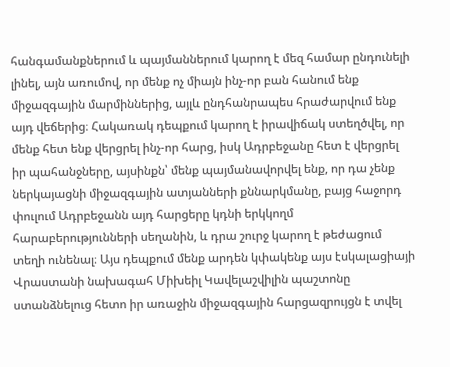հանգամանքներում և պայմաններում կարող է մեզ համար ընդունելի լինել, այն առումով, որ մենք ոչ միայն ինչ-որ բան հանում ենք միջազգային մարմիններից, այլև ընդհանրապես հրաժարվում ենք այդ վեճերից։ Հակառակ դեպքում կարող է իրավիճակ ստեղծվել, որ մենք հետ ենք վերցրել ինչ-որ հարց, իսկ Ադրբեջանը հետ է վերցրել իր պահանջները, այսինքն՝ մենք պայմանավորվել ենք, որ դա չենք ներկայացնի միջազգային ատյանների քննարկմանը, բայց հաջորդ փուլում Ադրբեջանն այդ հարցերը կդնի երկկողմ հարաբերությունների սեղանին, և դրա շուրջ կարող է թեժացում տեղի ունենալ։ Այս դեպքում մենք արդեն կփակենք այս էսկալացիայի
Վրաստանի նախագահ Միխեիլ Կավելաշվիլին պաշտոնը ստանձնելուց հետո իր առաջին միջազգային հարցազրույցն է տվել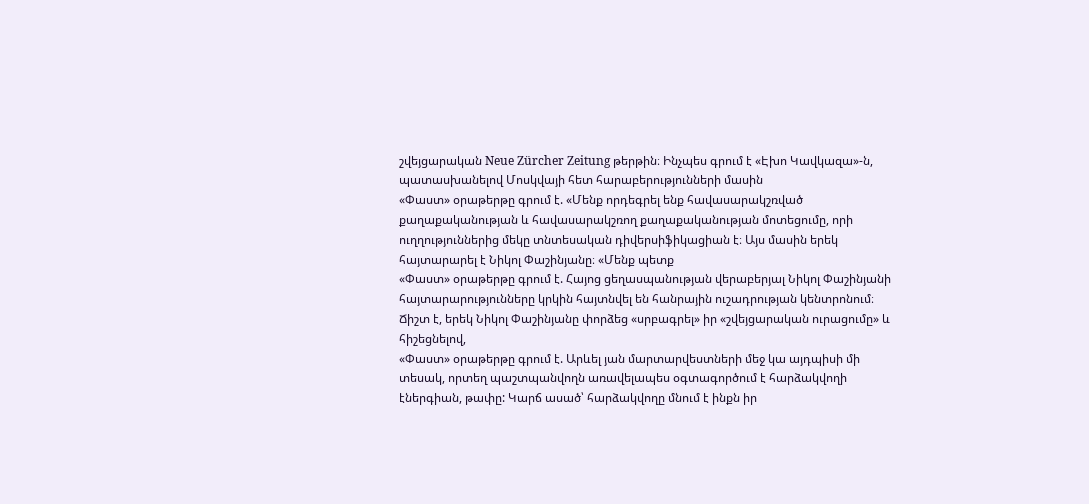շվեյցարական Neue Zürcher Zeitung թերթին։ Ինչպես գրում է «Էխո Կավկազա»-ն, պատասխանելով Մոսկվայի հետ հարաբերությունների մասին
«Փաստ» օրաթերթը գրում է. «Մենք որդեգրել ենք հավասարակշռված քաղաքականության և հավասարակշռող քաղաքականության մոտեցումը, որի ուղղություններից մեկը տնտեսական դիվերսիֆիկացիան է։ Այս մասին երեկ հայտարարել է Նիկոլ Փաշինյանը։ «Մենք պետք
«Փաստ» օրաթերթը գրում է. Հայոց ցեղասպանության վերաբերյալ Նիկոլ Փաշինյանի հայտարարությունները կրկին հայտնվել են հանրային ուշադրության կենտրոնում։ Ճիշտ է, երեկ Նիկոլ Փաշինյանը փորձեց «սրբագրել» իր «շվեյցարական ուրացումը» և հիշեցնելով,
«Փաստ» օրաթերթը գրում է. Արևել յան մարտարվեստների մեջ կա այդպիսի մի տեսակ, որտեղ պաշտպանվողն առավելապես օգտագործում է հարձակվողի էներգիան, թափը: Կարճ ասած՝ հարձակվողը մնում է ինքն իր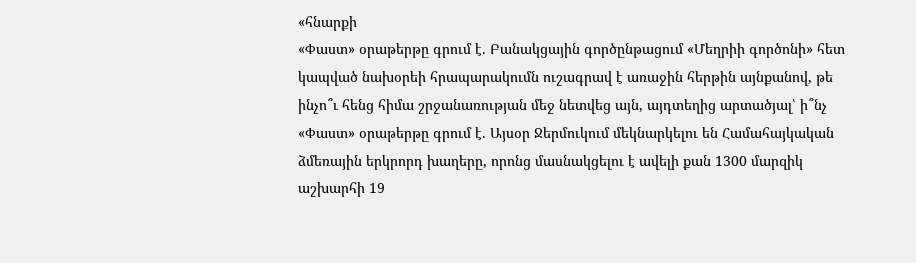«հնարքի
«Փաստ» օրաթերթը գրում է. Բանակցային գործընթացում «Մեղրիի գործոնի» հետ կապված նախօրեի հրապարակումն ուշագրավ է առաջին հերթին այնքանով, թե ինչո՞ւ հենց հիմա շրջանառության մեջ նետվեց այն, այդտեղից արտածյալ՝ ի՞նչ
«Փաստ» օրաթերթը գրում է. Այսօր Ջերմուկում մեկնարկելու են Համահայկական ձմեռային երկրորդ խաղերը, որոնց մասնակցելու է ավելի քան 1300 մարզիկ աշխարհի 19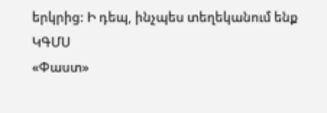երկրից: Ի դեպ, ինչպես տեղեկանում ենք ԿԳՄՍ
«Փաստ»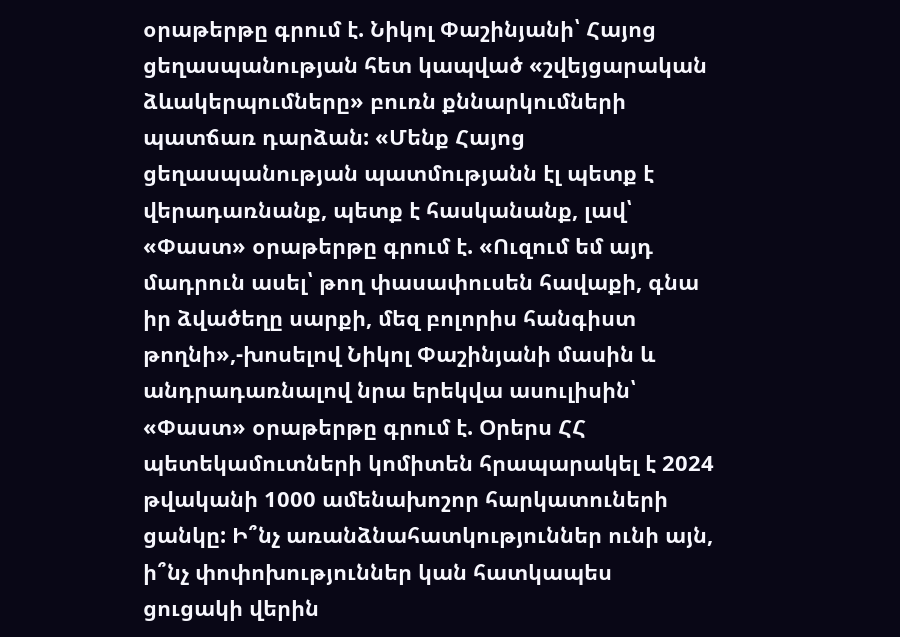օրաթերթը գրում է. Նիկոլ Փաշինյանի՝ Հայոց ցեղասպանության հետ կապված «շվեյցարական ձևակերպումները» բուռն քննարկումների պատճառ դարձան: «Մենք Հայոց ցեղասպանության պատմությանն էլ պետք է վերադառնանք, պետք է հասկանանք, լավ՝
«Փաստ» օրաթերթը գրում է. «Ուզում եմ այդ մադրուն ասել՝ թող փասափուսեն հավաքի, գնա իր ձվածեղը սարքի, մեզ բոլորիս հանգիստ թողնի»,-խոսելով Նիկոլ Փաշինյանի մասին և անդրադառնալով նրա երեկվա ասուլիսին՝
«Փաստ» օրաթերթը գրում է. Օրերս ՀՀ պետեկամուտների կոմիտեն հրապարակել է 2024 թվականի 1000 ամենախոշոր հարկատուների ցանկը: Ի՞նչ առանձնահատկություններ ունի այն, ի՞նչ փոփոխություններ կան հատկապես ցուցակի վերին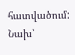հատվածում: Նախ՝